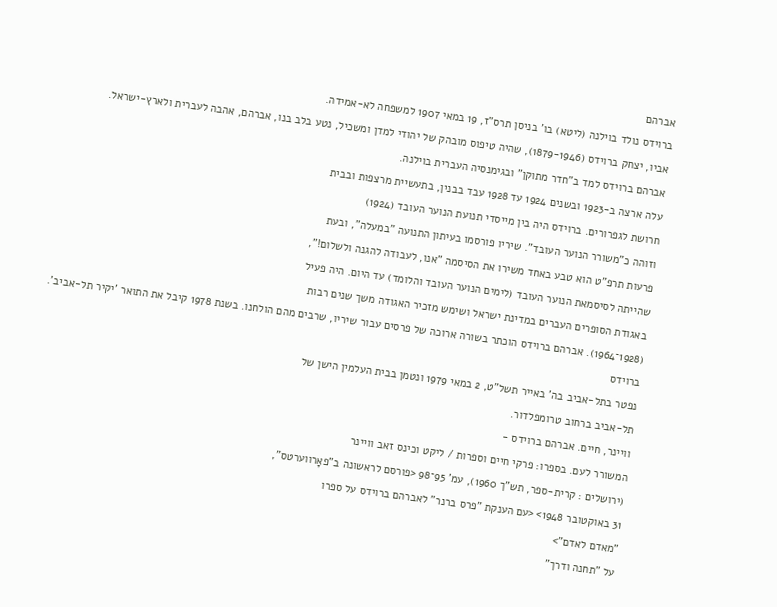אברהם
ברוידס נולד בוילנה (ליטא) בו' בניסן תרס"ז, 19 במאי 1907 למשפחה לא-אמידה.
אביו, יצחק ברוידס (1879-1946), שהיה טיפוס מובהק של יהודי למדן ומשכיל, נטע בלב בנו, אברהם, אהבה לעברית ולארץ-ישראל.
אברהם ברוידס למד ב"חדר מתוקן" ובגימנסיה העברית בוילנה.
עלה ארצה ב-1923 ובשנים 1924 עד 1928 עבד בבנין, בתעשיית מרצפות ובבית
חרושת לגפרורים. ברוידס היה בין מייסדי תנועת הנוער העובד (1924)
וזוהה כ"משורר הנוער העובד". שיריו פורסמו בעיתון התנועה "במעלה", ובעת
פרעות תרפ"ט הוא טבע באחד משירו את הסיסמה "אנו, לעבודה להגנה ולשלום!",
שהייתה לסיסמאת הנוער העובד (לימים הנוער העובד והלומד) עד היום. היה פעיל
באגודת הסופרים העברים במדינת ישראל ושימש מזכיר האגודה משך שנים רבות
(1928־1964). אברהם ברוידס הוכתר בשורה ארוכה של פרסים עבור שיריו, שרבים מהם הולחנו. בשנת 1978 קיבל את התואר 'יקיר תל-אביב'. ברוידס
נפטר בתל-אביב בה' באייר תשל"ט, 2 במאי 1979 ונטמן בבית העלמין הישן של
תל-אביב ברחוב טרומפלדור.
וויינר, חיים. אברהם ברוידס -
המשורר לעם. בספרו: פרקי חיים וספרות / ליקט וכינס זאב וויינר
(ירושלים : קרית-ספר, תש"ך 1960), עמ' 95־98 <פורסם לראשונה ב"פאָרווערטס",
31 באוקטובר 1948> <עם הענקת "פרס ברנר" לאברהם ברוידס על ספרו
"מאדם לאדם">
על "תחנה ודרך"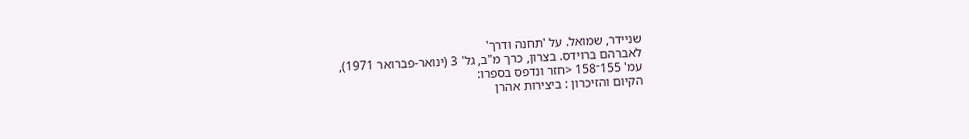שניידר, שמואל. על 'תחנה ודרך'
לאברהם ברוידס. בצרון, כרך מ"ב, גל' 3 (ינואר-פברואר 1971),
עמ' 155־158 <חזר ונדפס בספרו:
הקיום והזיכרון : ביצירות אהרן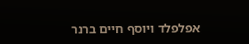אפלפלד ויוסף חיים ברנר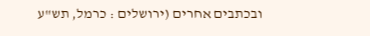ובכתבים אחרים (ירושלים : כרמל, תש"ע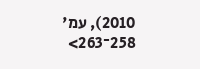2010), עמ'
258־263>